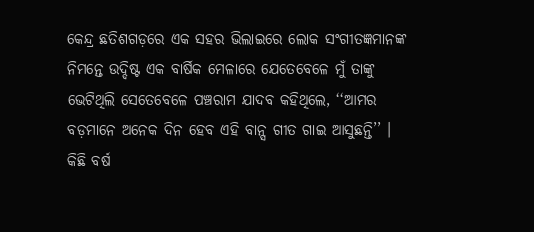କେନ୍ଦ୍ର ଛତିଶଗଡ଼ରେ ଏକ ସହର ଭିଲାଇରେ ଲୋକ ସଂଗୀତଜ୍ଞମାନଙ୍କ ନିମନ୍ତେ ଉଦ୍ଦିଷ୍ଟ ଏକ ବାର୍ଷିକ ମେଳାରେ ଯେତେବେଳେ ମୁଁ ତାଙ୍କୁ ଭେଟିଥିଲି ସେତେବେଳେ ପଞ୍ଚରାମ ଯାଦବ କହିଥିଲେ, ‘‘ଆମର ବଡ଼ମାନେ ଅନେକ ଦିନ ହେବ ଏହି ବାନ୍ସ ଗୀତ ଗାଇ ଆସୁଛନ୍ତି’’ ।
କିଛି ବର୍ଷ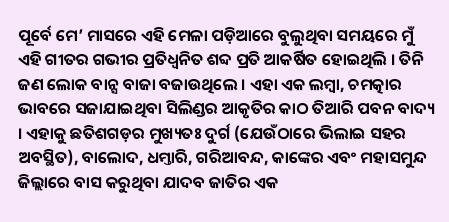ପୂର୍ବେ ମେ’ ମାସରେ ଏହି ମେଳା ପଡ଼ିଆରେ ବୁଲୁଥିବା ସମୟରେ ମୁଁ ଏହି ଗୀତର ଗଭୀର ପ୍ରତିଧ୍ୱନିତ ଶବ୍ଦ ପ୍ରତି ଆକର୍ଷିତ ହୋଇଥିଲି । ତିନି ଜଣ ଲୋକ ବାନ୍ସ ବାଜା ବଜାଉଥିଲେ । ଏହା ଏକ ଲମ୍ବା, ଚମତ୍କାର ଭାବରେ ସଜାଯାଇଥିବା ସିଲିଣ୍ଡର ଆକୃତିର କାଠ ତିଆରି ପବନ ବାଦ୍ୟ । ଏହାକୁ ଛତିଶଗଡ଼ର ମୁଖ୍ୟତଃ ଦୁର୍ଗ (ଯେଉଁଠାରେ ଭିଲାଇ ସହର ଅବସ୍ଥିତ), ବାଲୋଦ, ଧମ୍ତାରି, ଗରିଆବନ୍ଦ, କାଙ୍କେର ଏବଂ ମହାସମୁନ୍ଦ ଜିଲ୍ଲାରେ ବାସ କରୁଥିବା ଯାଦବ ଜାତିର ଏକ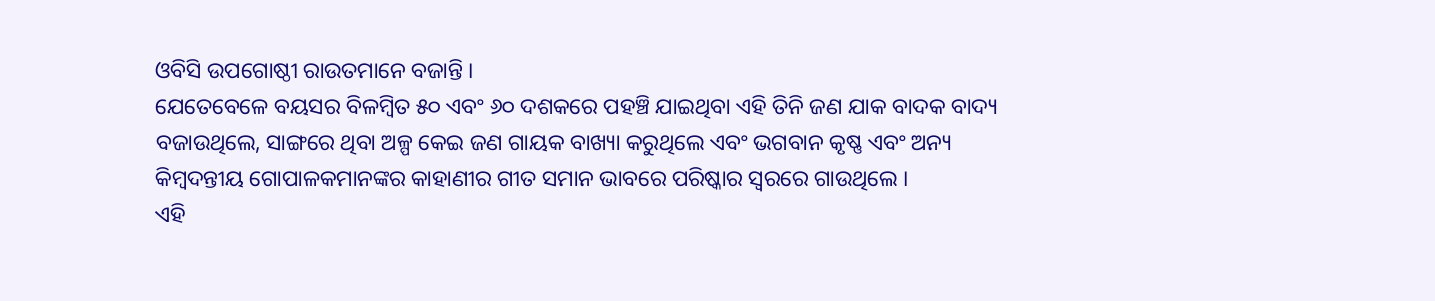ଓବିସି ଉପଗୋଷ୍ଠୀ ରାଉତମାନେ ବଜାନ୍ତି ।
ଯେତେବେଳେ ବୟସର ବିଳମ୍ବିତ ୫୦ ଏବଂ ୬୦ ଦଶକରେ ପହଞ୍ଚି ଯାଇଥିବା ଏହି ତିନି ଜଣ ଯାକ ବାଦକ ବାଦ୍ୟ ବଜାଉଥିଲେ, ସାଙ୍ଗରେ ଥିବା ଅଳ୍ପ କେଇ ଜଣ ଗାୟକ ବାଖ୍ୟା କରୁଥିଲେ ଏବଂ ଭଗବାନ କୃଷ୍ଣ ଏବଂ ଅନ୍ୟ କିମ୍ବଦନ୍ତୀୟ ଗୋପାଳକମାନଙ୍କର କାହାଣୀର ଗୀତ ସମାନ ଭାବରେ ପରିଷ୍କାର ସ୍ୱରରେ ଗାଉଥିଲେ ।
ଏହି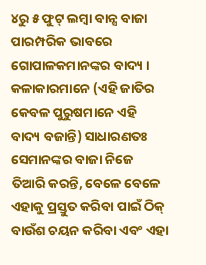୪ରୁ ୫ ଫୁଟ୍ ଲମ୍ବା ବାନ୍ସ ବାଜା ପାରମ୍ପରିକ ଭାବରେ ଗୋପାଳକମାନଙ୍କର ବାଦ୍ୟ । କଳାକାରମାନେ (ଏହି ଜାତିର କେବଳ ପୁରୁଷମାନେ ଏହି ବାଦ୍ୟ ବଜାନ୍ତି) ସାଧାରଣତଃ ସେମାନଙ୍କର ବାଜା ନିଜେ ତିଆରି କରନ୍ତି, ବେଳେ ବେଳେ ଏହାକୁ ପ୍ରସ୍ତୁତ କରିବା ପାଇଁ ଠିକ୍ ବାଉଁଶ ଚୟନ କରିବା ଏବଂ ଏହା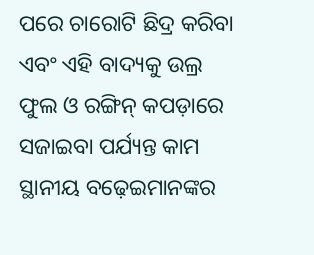ପରେ ଚାରୋଟି ଛିଦ୍ର କରିବା ଏବଂ ଏହି ବାଦ୍ୟକୁ ଉଲ୍ର ଫୁଲ ଓ ରଙ୍ଗିନ୍ କପଡ଼ାରେ ସଜାଇବା ପର୍ଯ୍ୟନ୍ତ କାମ ସ୍ଥାନୀୟ ବଢ଼େଇମାନଙ୍କର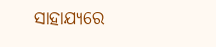ସାହାଯ୍ୟରେ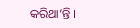କରିଥା’ନ୍ତି ।